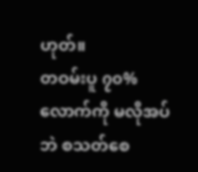ဟုတ်။
တဝမ်းပူ ၇၀% လောက်ကို မလိုအပ်ဘဲ စသတ်စေ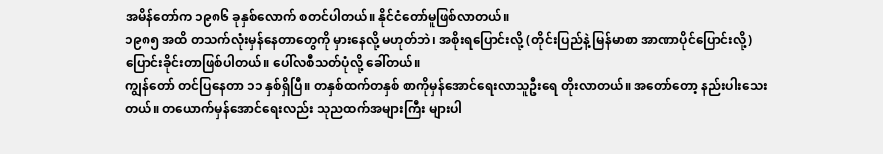အမိန်တော်က ၁၉၈၆ ခုနှစ်လောက် စတင်ပါတယ်။ နိုင်ငံတော်မူဖြစ်လာတယ်။
၁၉၈၅ အထိ တသက်လုံးမှန်နေတာတွေကို မှားနေလို့ မဟုတ်ဘဲ၊ အစိုးရပြောင်းလို့ (တိုင်းပြည်နဲ့ မြန်မာစာ အာဏာပိုင်ပြောင်းလို့) ပြောင်းခိုင်းတာဖြစ်ပါတယ်။ ပေါ်လစီသတ်ပုံလို့ ခေါ်တယ်။
ကျွန်တော် တင်ပြနေတာ ၁၁ နှစ်ရှိပြီ။ တနှစ်ထက်တနှစ် စာကိုမှန်အောင်ရေးလာသူဦးရေ တိုးလာတယ်။ အတော်တော့ နည်းပါးသေးတယ်။ တယောက်မှန်အောင်ရေးလည်း သုညထက်အများကြီး များပါ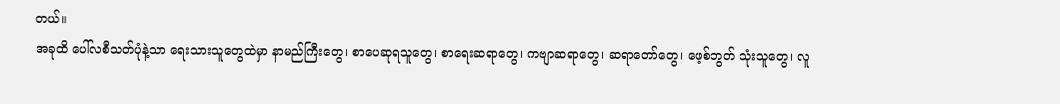တယ်။
အခုထိ ပေါ်လစီသတ်ပုံနဲ့သာ ရေးသားသူတွေထဲမှာ နာမည်ကြီးတွေ၊ စာပေဆုရသူတွေ၊ စာရေးဆရာတွေ၊ ကဗျာဆရာတွေ၊ ဆရာတော်တွေ၊ ဖေ့စ်ဘွတ် သုံးသူတွေ၊ လူ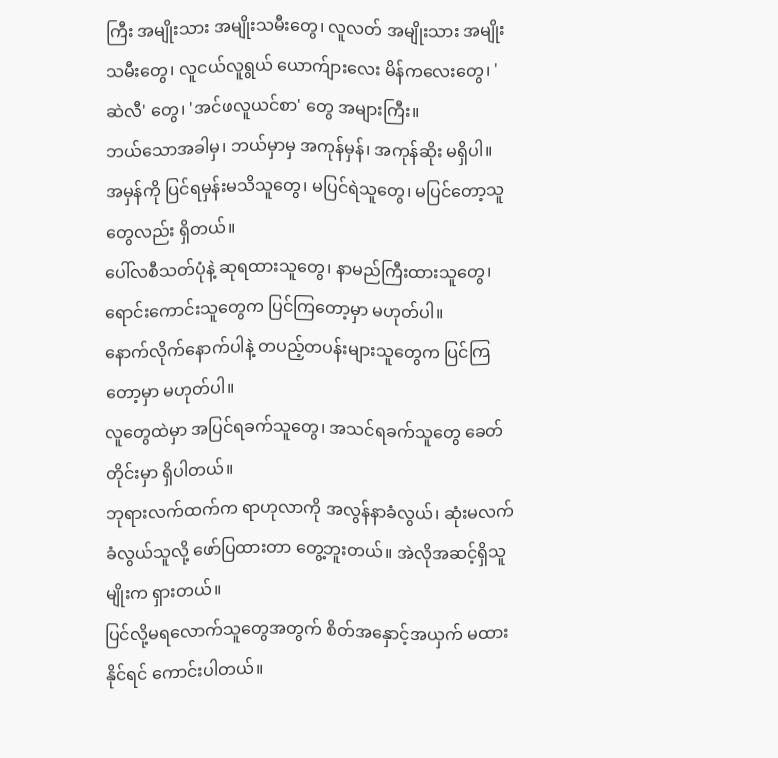ကြီး အမျိုးသား အမျိုးသမီးတွေ၊ လူလတ် အမျိုးသား အမျိုးသမီးတွေ၊ လူငယ်လူရွယ် ယောက်ျားလေး မိန်ကလေးတွေ၊ 'ဆဲလီ' တွေ၊ 'အင်ဖလူယင်စာ' တွေ အများကြီး။
ဘယ်သောအခါမှ၊ ဘယ်မှာမှ အကုန်မှန်၊ အကုန်ဆိုး မရှိပါ။
အမှန်ကို ပြင်ရမှန်းမသိသူတွေ၊ မပြင်ရဲသူတွေ၊ မပြင်တော့သူတွေလည်း ရှိတယ်။
ပေါ်လစီသတ်ပုံနဲ့ ဆုရထားသူတွေ၊ နာမည်ကြီးထားသူတွေ၊ ရောင်းကောင်းသူတွေက ပြင်ကြတော့မှာ မဟုတ်ပါ။
နောက်လိုက်နောက်ပါနဲ့ တပည့်တပန်းများသူတွေက ပြင်ကြတော့မှာ မဟုတ်ပါ။
လူတွေထဲမှာ အပြင်ရခက်သူတွေ၊ အသင်ရခက်သူတွေ ခေတ်တိုင်းမှာ ရှိပါတယ်။
ဘုရားလက်ထက်က ရာဟုလာကို အလွန်နာခံလွယ်၊ ဆုံးမလက်ခံလွယ်သူလို့ ဖော်ပြထားတာ တွေ့ဘူးတယ်။ အဲလိုအဆင့်ရှိသူမျိုးက ရှားတယ်။
ပြင်လို့မရလောက်သူတွေအတွက် စိတ်အနှောင့်အယှက် မထားနိုင်ရင် ကောင်းပါတယ်။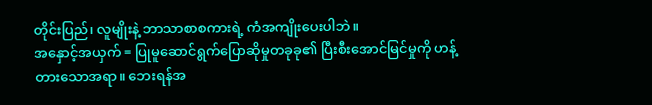တိုင်းပြည်၊ လူမျိုးနဲ့ ဘာသာစာစကားရဲ့ ကံအကျိုးပေးပါဘဲ။
အနှောင့်အယှက် = ပြုမူဆောင်ရွက်ပြောဆိုမှုတခုခု၏ ပြီးစီးအောင်မြင်မှုကို ဟန့်တားသောအရာ။ ဘေးရန်အ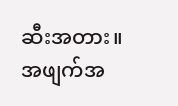ဆီးအတား။ အဖျက်အ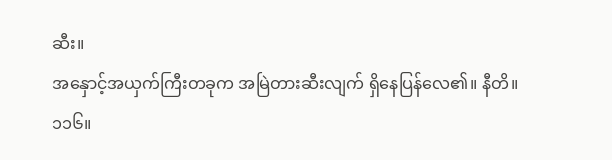ဆီး။
အနှောင့်အယှက်ကြီးတခုက အမြဲတားဆီးလျက် ရှိနေပြန်လေ၏။ နီတိ။ ၁၁၆။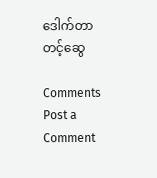ဒေါက်တာတင့်ဆွေ

Comments
Post a Comment